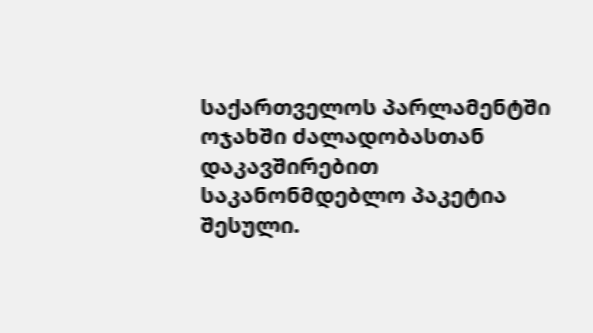საქართველოს პარლამენტში ოჯახში ძალადობასთან დაკავშირებით საკანონმდებლო პაკეტია შესული.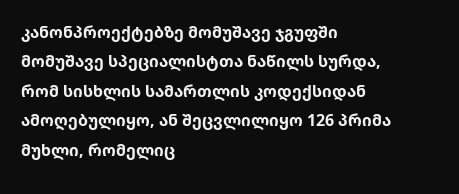კანონპროექტებზე მომუშავე ჯგუფში მომუშავე სპეციალისტთა ნაწილს სურდა, რომ სისხლის სამართლის კოდექსიდან ამოღებულიყო, ან შეცვლილიყო 126 პრიმა მუხლი, რომელიც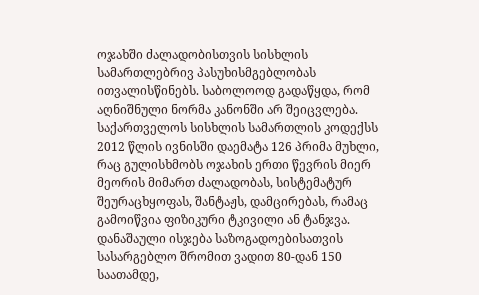ოჯახში ძალადობისთვის სისხლის სამართლებრივ პასუხისმგებლობას ითვალისწინებს. საბოლოოდ გადაწყდა, რომ აღნიშნული ნორმა კანონში არ შეიცვლება.
საქართველოს სისხლის სამართლის კოდექსს 2012 წლის ივნისში დაემატა 126 პრიმა მუხლი, რაც გულისხმობს ოჯახის ერთი წევრის მიერ მეორის მიმართ ძალადობას, სისტემატურ შეურაცხყოფას, შანტაჟს, დამცირებას, რამაც გამოიწვია ფიზიკური ტკივილი ან ტანჯვა. დანაშაული ისჯება საზოგადოებისათვის სასარგებლო შრომით ვადით 80-დან 150 საათამდე,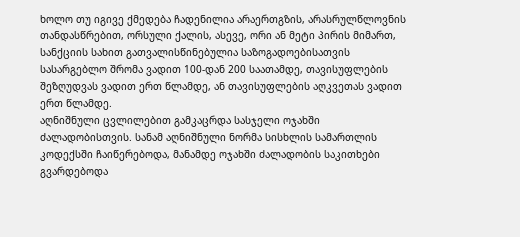ხოლო თუ იგივე ქმედება ჩადენილია არაერთგზის, არასრულწლოვნის თანდასწრებით, ორსული ქალის, ასევე, ორი ან მეტი პირის მიმართ, სანქციის სახით გათვალისწინებულია საზოგადოებისათვის სასარგებლო შრომა ვადით 100-დან 200 საათამდე, თავისუფლების შეზღუდვას ვადით ერთ წლამდე, ან თავისუფლების აღკვეთას ვადით ერთ წლამდე.
აღნიშნული ცვლილებით გამკაცრდა სასჯელი ოჯახში ძალადობისთვის. სანამ აღნიშნული ნორმა სისხლის სამართლის კოდექსში ჩაიწერებოდა, მანამდე ოჯახში ძალადობის საკითხები გვარდებოდა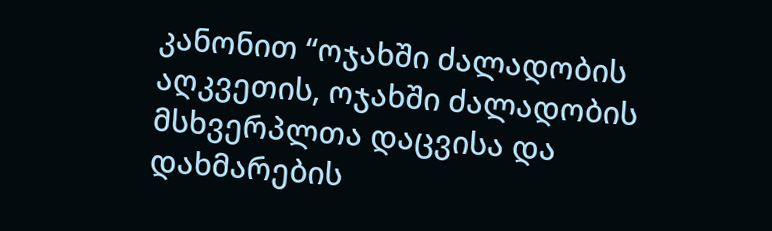კანონით “ოჯახში ძალადობის აღკვეთის, ოჯახში ძალადობის მსხვერპლთა დაცვისა და დახმარების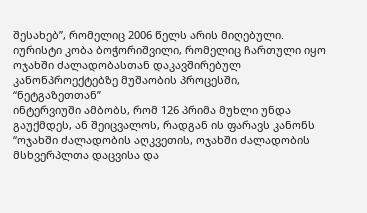შესახებ”, რომელიც 2006 წელს არის მიღებული.
იურისტი კობა ბოჭორიშვილი, რომელიც ჩართული იყო ოჯახში ძალადობასთან დაკავშირებულ კანონპროექტებზე მუშაობის პროცესში, “ნეტგაზეთთან”
ინტერვიუში ამბობს, რომ 126 პრიმა მუხლი უნდა გაუქმდეს, ან შეიცვალოს, რადგან ის ფარავს კანონს “ოჯახში ძალადობის აღკვეთის, ოჯახში ძალადობის მსხვერპლთა დაცვისა და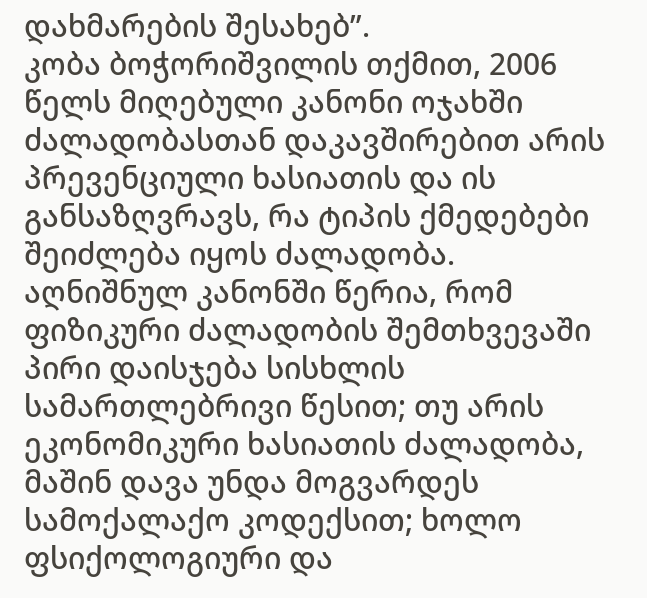დახმარების შესახებ”.
კობა ბოჭორიშვილის თქმით, 2006 წელს მიღებული კანონი ოჯახში ძალადობასთან დაკავშირებით არის პრევენციული ხასიათის და ის განსაზღვრავს, რა ტიპის ქმედებები შეიძლება იყოს ძალადობა.
აღნიშნულ კანონში წერია, რომ ფიზიკური ძალადობის შემთხვევაში პირი დაისჯება სისხლის სამართლებრივი წესით; თუ არის ეკონომიკური ხასიათის ძალადობა, მაშინ დავა უნდა მოგვარდეს სამოქალაქო კოდექსით; ხოლო ფსიქოლოგიური და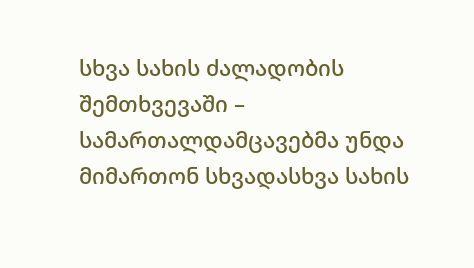სხვა სახის ძალადობის შემთხვევაში – სამართალდამცავებმა უნდა მიმართონ სხვადასხვა სახის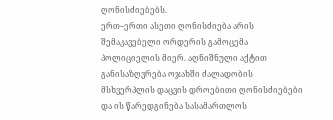ღონისძიებებს.
ერთ–ერთი ასეთი ღონისძიება არის შემაკავებელი ორდერის გამოცემა პოლიციელის მიერ. აღნიშნული აქტით განისაზღვრება ოჯახში ძალადობის მსხვერპლის დაცვის დროებითი ღონისძიებები და ის წარედგინება სასამართლოს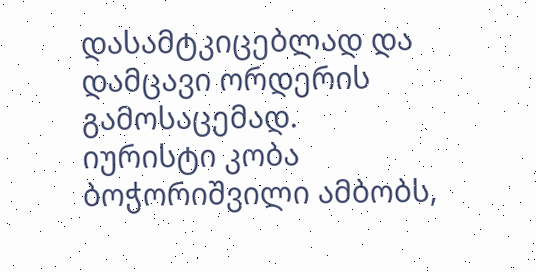დასამტკიცებლად და დამცავი ორდერის გამოსაცემად.
იურისტი კობა ბოჭორიშვილი ამბობს,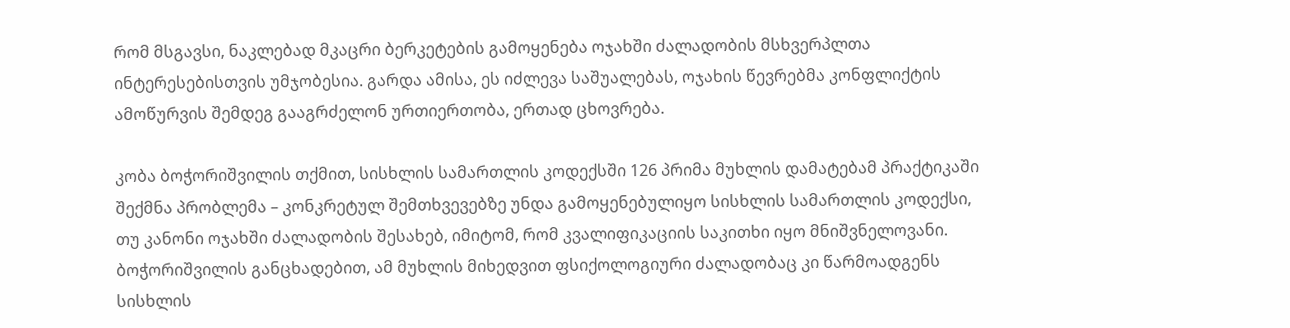რომ მსგავსი, ნაკლებად მკაცრი ბერკეტების გამოყენება ოჯახში ძალადობის მსხვერპლთა ინტერესებისთვის უმჯობესია. გარდა ამისა, ეს იძლევა საშუალებას, ოჯახის წევრებმა კონფლიქტის ამოწურვის შემდეგ გააგრძელონ ურთიერთობა, ერთად ცხოვრება.

კობა ბოჭორიშვილის თქმით, სისხლის სამართლის კოდექსში 126 პრიმა მუხლის დამატებამ პრაქტიკაში შექმნა პრობლემა – კონკრეტულ შემთხვევებზე უნდა გამოყენებულიყო სისხლის სამართლის კოდექსი, თუ კანონი ოჯახში ძალადობის შესახებ, იმიტომ, რომ კვალიფიკაციის საკითხი იყო მნიშვნელოვანი.
ბოჭორიშვილის განცხადებით, ამ მუხლის მიხედვით ფსიქოლოგიური ძალადობაც კი წარმოადგენს სისხლის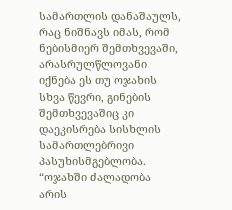სამართლის დანაშაულს, რაც ნიშნავს იმას, რომ ნებისმიერ შემთხვევაში, არასრულწლოვანი იქნება ეს თუ ოჯახის სხვა წევრი, გინების შემთხვევაშიც კი დაეკისრება სისხლის სამართლებრივი პასუხისმგებლობა.
“ოჯახში ძალადობა არის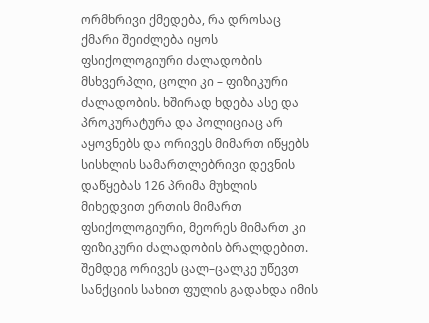ორმხრივი ქმედება, რა დროსაც ქმარი შეიძლება იყოს ფსიქოლოგიური ძალადობის მსხვერპლი, ცოლი კი – ფიზიკური ძალადობის. ხშირად ხდება ასე და პროკურატურა და პოლიციაც არ აყოვნებს და ორივეს მიმართ იწყებს სისხლის სამართლებრივი დევნის დაწყებას 126 პრიმა მუხლის მიხედვით ერთის მიმართ ფსიქოლოგიური, მეორეს მიმართ კი ფიზიკური ძალადობის ბრალდებით. შემდეგ ორივეს ცალ–ცალკე უწევთ სანქციის სახით ფულის გადახდა იმის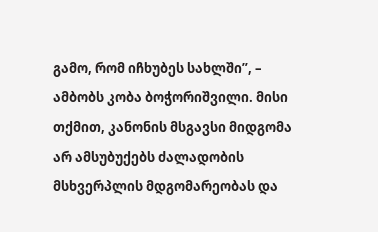გამო, რომ იჩხუბეს სახლში”, – ამბობს კობა ბოჭორიშვილი. მისი თქმით, კანონის მსგავსი მიდგომა არ ამსუბუქებს ძალადობის მსხვერპლის მდგომარეობას და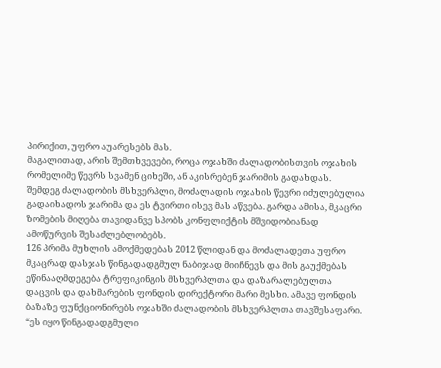პირიქით, უფრო აუარესებს მას.
მაგალითად, არის შემთხვევები, როცა ოჯახში ძალადობისთვის ოჯახის რომელიმე წევრს სვამენ ციხეში, ან აკისრებენ ჯარიმის გადახდას. შემდეგ ძალადობის მსხვერპლი, მოძალადის ოჯახის წევრი იძულებულია გადაიხადოს ჯარიმა და ეს ტვირთი ისევ მას აწვება. გარდა ამისა, მკაცრი ზომების მიღება თავიდანვე სპობს კონფლიქტის მშვიდობიანად ამოწურვის შესაძლებლობებს.
126 პრიმა მუხლის ამოქმედებას 2012 წლიდან და მოძალადეთა უფრო მკაცრად დასჯას წინგადადგმულ ნაბიჯად მიიჩნევს და მის გაუქმებას ეწინააღმდეგება ტრეფიკინგის მსხვერპლთა და დაზარალებულთა დაცვის და დახმარების ფონდის დირექტორი მარი მესხი. ამავე ფონდის ბაზაზე ფუნქციონირებს ოჯახში ძალადობის მსხვერპლთა თავშესაფარი.
“ეს იყო წინგადადგმული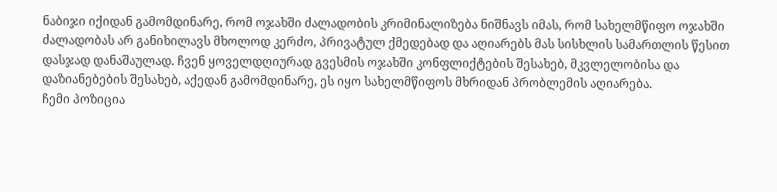ნაბიჯი იქიდან გამომდინარე, რომ ოჯახში ძალადობის კრიმინალიზება ნიშნავს იმას, რომ სახელმწიფო ოჯახში ძალადობას არ განიხილავს მხოლოდ კერძო, პრივატულ ქმედებად და აღიარებს მას სისხლის სამართლის წესით დასჯად დანაშაულად. ჩვენ ყოველდღიურად გვესმის ოჯახში კონფლიქტების შესახებ, მკვლელობისა და დაზიანებების შესახებ, აქედან გამომდინარე, ეს იყო სახელმწიფოს მხრიდან პრობლემის აღიარება.
ჩემი პოზიცია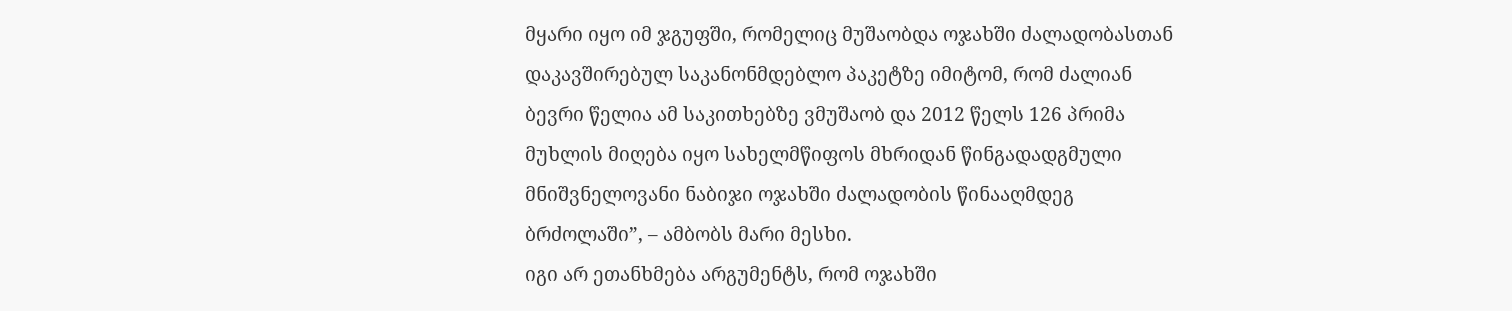მყარი იყო იმ ჯგუფში, რომელიც მუშაობდა ოჯახში ძალადობასთან დაკავშირებულ საკანონმდებლო პაკეტზე იმიტომ, რომ ძალიან ბევრი წელია ამ საკითხებზე ვმუშაობ და 2012 წელს 126 პრიმა მუხლის მიღება იყო სახელმწიფოს მხრიდან წინგადადგმული მნიშვნელოვანი ნაბიჯი ოჯახში ძალადობის წინააღმდეგ ბრძოლაში”, – ამბობს მარი მესხი.
იგი არ ეთანხმება არგუმენტს, რომ ოჯახში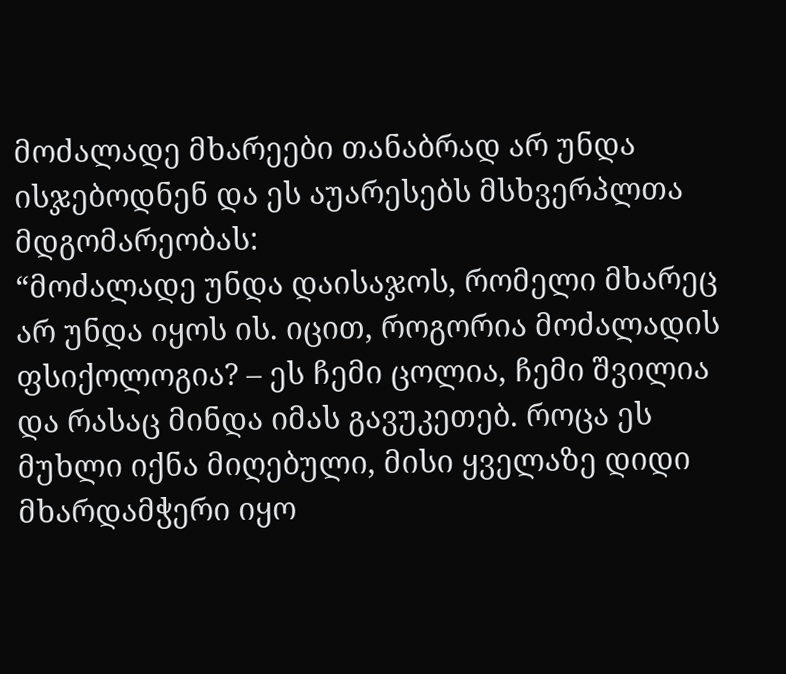მოძალადე მხარეები თანაბრად არ უნდა ისჯებოდნენ და ეს აუარესებს მსხვერპლთა მდგომარეობას:
“მოძალადე უნდა დაისაჯოს, რომელი მხარეც არ უნდა იყოს ის. იცით, როგორია მოძალადის ფსიქოლოგია? – ეს ჩემი ცოლია, ჩემი შვილია და რასაც მინდა იმას გავუკეთებ. როცა ეს მუხლი იქნა მიღებული, მისი ყველაზე დიდი მხარდამჭერი იყო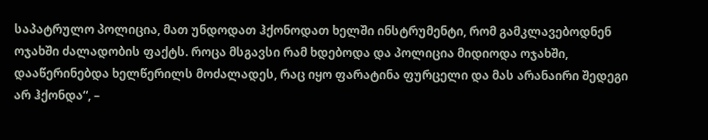საპატრულო პოლიცია, მათ უნდოდათ ჰქონოდათ ხელში ინსტრუმენტი, რომ გამკლავებოდნენ ოჯახში ძალადობის ფაქტს. როცა მსგავსი რამ ხდებოდა და პოლიცია მიდიოდა ოჯახში, დააწერინებდა ხელწერილს მოძალადეს, რაც იყო ფარატინა ფურცელი და მას არანაირი შედეგი არ ჰქონდა“, –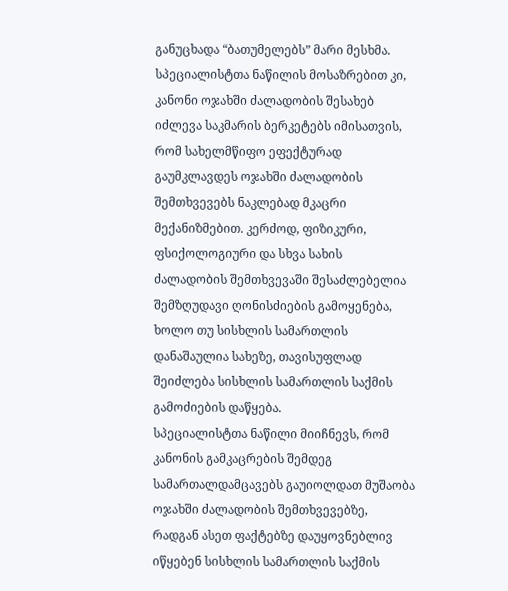განუცხადა “ბათუმელებს” მარი მესხმა.
სპეციალისტთა ნაწილის მოსაზრებით კი, კანონი ოჯახში ძალადობის შესახებ იძლევა საკმარის ბერკეტებს იმისათვის, რომ სახელმწიფო ეფექტურად გაუმკლავდეს ოჯახში ძალადობის შემთხვევებს ნაკლებად მკაცრი მექანიზმებით. კერძოდ, ფიზიკური, ფსიქოლოგიური და სხვა სახის ძალადობის შემთხვევაში შესაძლებელია შემზღუდავი ღონისძიების გამოყენება, ხოლო თუ სისხლის სამართლის დანაშაულია სახეზე, თავისუფლად შეიძლება სისხლის სამართლის საქმის გამოძიების დაწყება.
სპეციალისტთა ნაწილი მიიჩნევს, რომ კანონის გამკაცრების შემდეგ სამართალდამცავებს გაუიოლდათ მუშაობა ოჯახში ძალადობის შემთხვევებზე, რადგან ასეთ ფაქტებზე დაუყოვნებლივ იწყებენ სისხლის სამართლის საქმის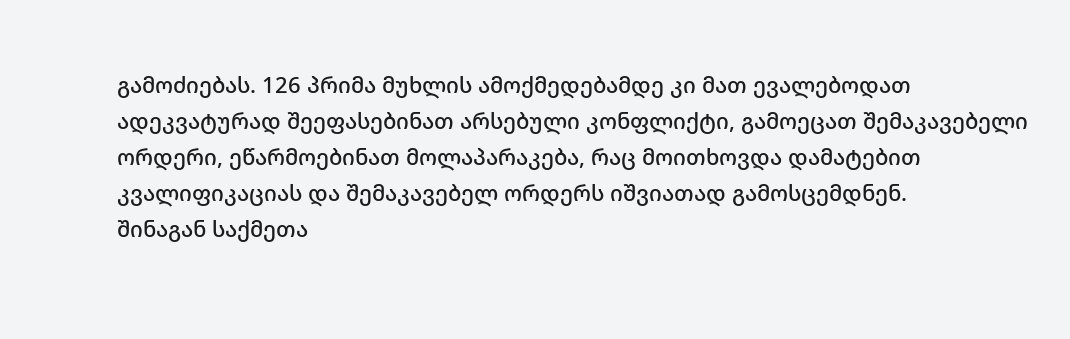გამოძიებას. 126 პრიმა მუხლის ამოქმედებამდე კი მათ ევალებოდათ ადეკვატურად შეეფასებინათ არსებული კონფლიქტი, გამოეცათ შემაკავებელი ორდერი, ეწარმოებინათ მოლაპარაკება, რაც მოითხოვდა დამატებით კვალიფიკაციას და შემაკავებელ ორდერს იშვიათად გამოსცემდნენ.
შინაგან საქმეთა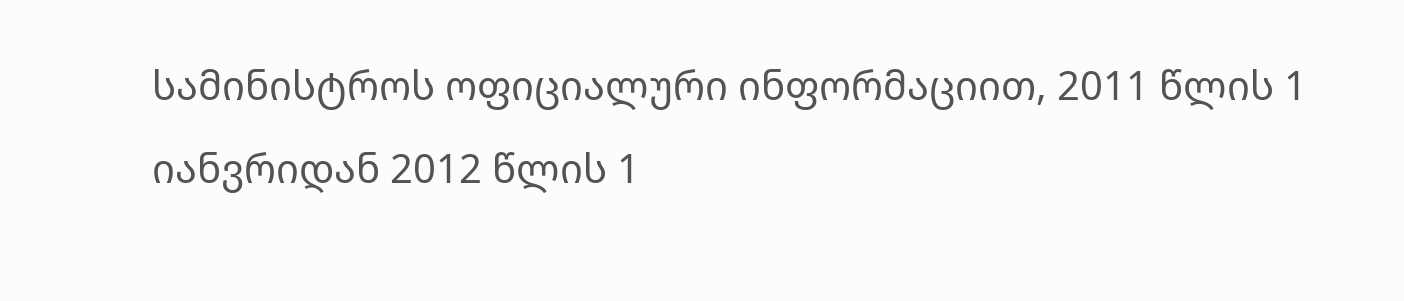სამინისტროს ოფიციალური ინფორმაციით, 2011 წლის 1 იანვრიდან 2012 წლის 1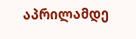აპრილამდე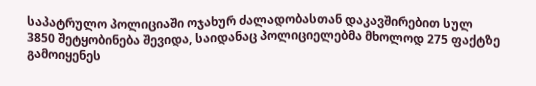საპატრულო პოლიციაში ოჯახურ ძალადობასთან დაკავშირებით სულ 3850 შეტყობინება შევიდა, საიდანაც პოლიციელებმა მხოლოდ 275 ფაქტზე გამოიყენეს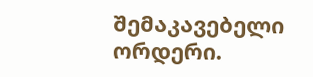შემაკავებელი ორდერი.